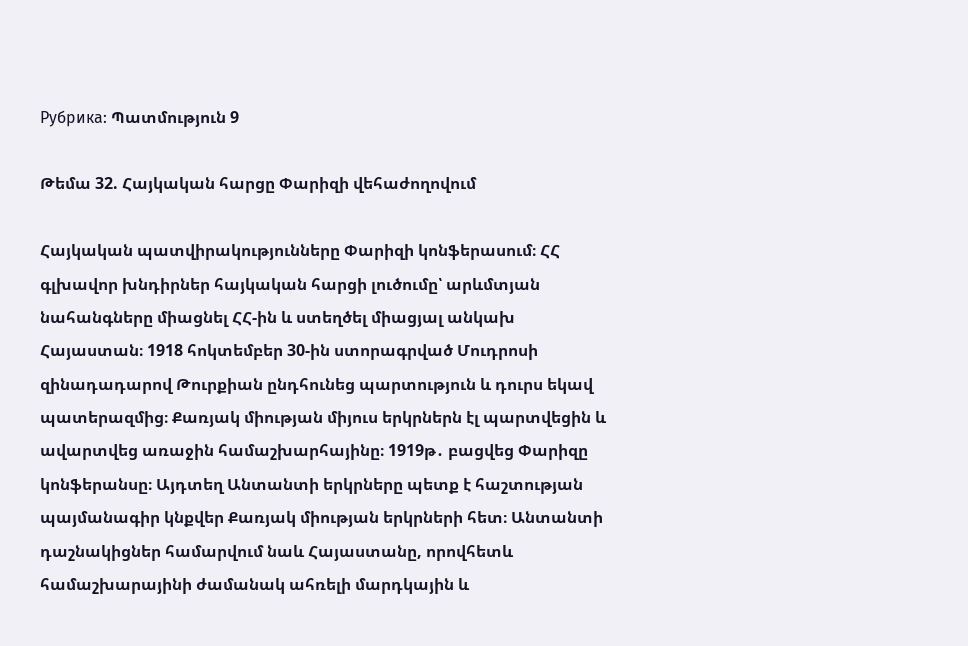Рубрика: Պատմություն 9

Թեմա 32. Հայկական հարցը Փարիզի վեհաժողովում

Հայկական պատվիրակությունները Փարիզի կոնֆերասում։ ՀՀ գլխավոր խնդիրներ հայկական հարցի լուծումը՝ արևմտյան նահանգները միացնել ՀՀ-ին և ստեղծել միացյալ անկախ Հայաստան։ 1918 հոկտեմբեր 30-ին ստորագրված Մուդրոսի զինադադարով Թուրքիան ընդհունեց պարտություն և դուրս եկավ պատերազմից։ Քառյակ միության միյուս երկրներն էլ պարտվեցին և ավարտվեց առաջին համաշխարհայինը։ 1919թ․ բացվեց Փարիզը կոնֆերանսը։ Այդտեղ Անտանտի երկրները պետք է հաշտության պայմանագիր կնքվեր Քառյակ միության երկրների հետ։ Անտանտի դաշնակիցներ համարվում նաև Հայաստանը, որովհետև համաշխարայինի ժամանակ ահռելի մարդկային և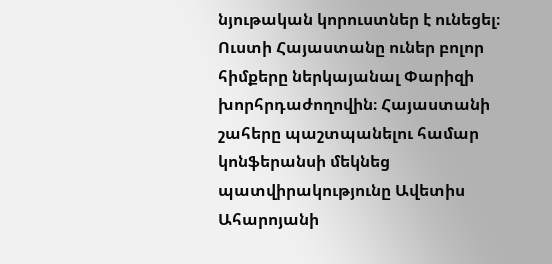նյութական կորուստներ է ունեցել։ Ուստի Հայաստանը ուներ բոլոր հիմքերը ներկայանալ Փարիզի խորհրդաժողովին։ Հայաստանի շահերը պաշտպանելու համար կոնֆերանսի մեկնեց պատվիրակությունը Ավետիս Ահարոյանի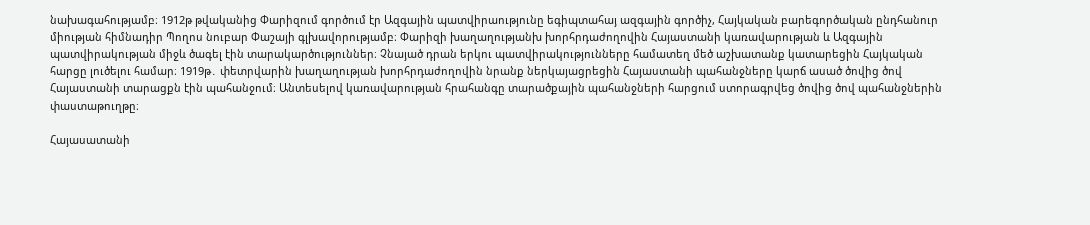նախագահությամբ։ 1912թ թվականից Փարիզում գործում էր Ազգային պատվիրաությունը եգիպտահայ ազգային գործիչ, Հայկական բարեգործական ընդհանուր միության հիմնադիր Պողոս նուբար Փաշայի գլխավորությամբ։ Փարիզի խաղաղությանխ խորհրդաժողովին Հայաստանի կառավարության և Ազգային պատվիրակության միջև ծագել էին տարակարծություններ։ Չնայած դրան երկու պատվիրակությունները համատեղ մեծ աշխատանք կատարեցին Հայկական հարցը լուծելու համար։ 1919թ․ փետրվարին խաղաղության խորհրդաժողովին նրանք ներկայացրեցին Հայաստանի պահանջները կարճ ասած ծովից ծով Հայաստանի տարացքն էին պահանջում։ Անտեսելով կառավարության հրահանգը տարածքային պահանջների հարցում ստորագրվեց ծովից ծով պահանջներին փաստաթուղթը։

Հայասատանի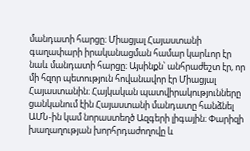մանդատի հարցը։ Միացյալ Հայաստանի գաղափարի իրականացման համար կարևոր էր նաև մանդատի հարցը։ Այսինքն՝ անհրաժեշտ էր, որ մի հզոր պետություն հովանավոր էր Միացյալ Հայաստանին։ Հայկական պատվիրակությունները ցանկանում էին Հայաստանի մանդատը հանձնել ԱՄՆ-ին կամ նորաստեղծ Ազգերի լիգային։ Փարիզի խաղաղության խորհրդաժողովը և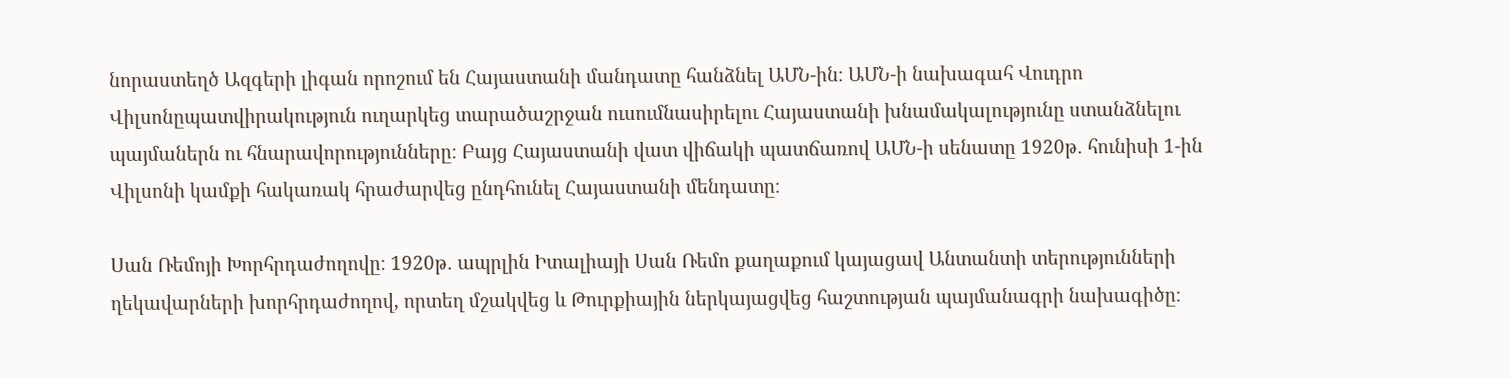նորաստեղծ Ազգերի լիգան որոշում են Հայաստանի մանդատը հանձնել ԱՄՆ-ին։ ԱՄՆ-ի նախագահ Վուդրո Վիլսոնըպատվիրակություն ուղարկեց տարածաշրջան ուսումնասիրելու Հայաստանի խնամակալությունը ստանձնելու պայմաներն ու հնարավորությունները։ Բայց Հայաստանի վատ վիճակի պատճառով ԱՄՆ-ի սենատը 1920թ․ հունիսի 1-ին Վիլսոնի կամքի հակառակ հրաժարվեց ընդհունել Հայաստանի մենդատը։

Սան Ռեմոյի Խորհրդաժողովը։ 1920թ․ ապրլին Իտալիայի Սան Ռեմո քաղաքում կայացավ Անտանտի տերությունների ղեկավարների խորհրդաժողով, որտեղ մշակվեց և Թուրքիային ներկայացվեց հաշտության պայմանագրի նախագիծը։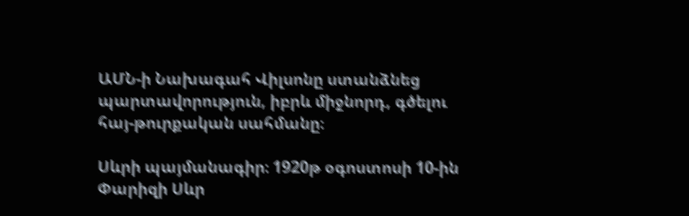ԱՄՆ-ի Նախագահ Վիլսոնը ստանձնեց պարտավորություն, իբրև միջնորդ, գծելու հայ-թուրքական սահմանը։

Սևրի պայմանագիր։ 1920թ օգոստոսի 10-ին Փարիզի Սևր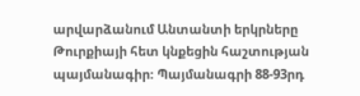արվարձանում Անտանտի երկրները Թուրքիայի հետ կնքեցին հաշտության պայմանագիր։ Պայմանագրի 88-93րդ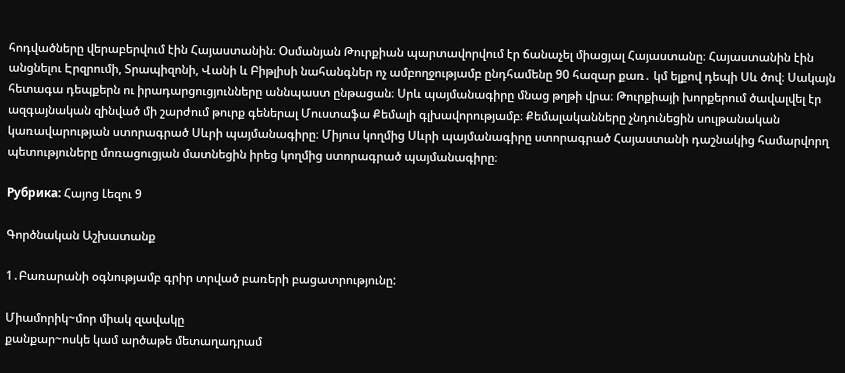հոդվածները վերաբերվում էին Հայաստանին։ Օսմանյան Թուրքիան պարտավորվում էր ճանաչել միացյալ Հայաստանը։ Հայաստանին էին անցնելու Էրզրումի, Տրապիզոնի, Վանի և Բիթլիսի նահանգներ ոչ ամբողջությամբ ընդհամենը 90 հազար քառ․ կմ ելքով դեպի Սև ծով։ Սակայն հետագա դեպքերն ու իրադարցուցյունները աննպաստ ընթացան։ Սրև պայմանագիրը մնաց թղթի վրա։ Թուրքիայի խորքերում ծավալվել էր ազգայնական զինված մի շարժում թուրք գեներալ Մուստաֆա Քեմալի գլխավորությամբ։ Քեմալականները չնդունեցին սուլթանական կառավարության ստորագրած Սևրի պայմանագիրը։ Միյուս կողմից Սևրի պայմանագիրը ստորագրած Հայաստանի դաշնակից համարվորղ պետություները մոռացուցյան մատնեցին իրեց կողմից ստորագրած պայմանագիրը։

Рубрика: Հայոց Լեզու 9

Գործնական Աշխատանք

1․Բառարանի օգնությամբ գրիր տրված բառերի բացատրությունը:

Միամորիկ~մոր միակ զավակը
քանքար~ոսկե կամ արծաթե մետաղադրամ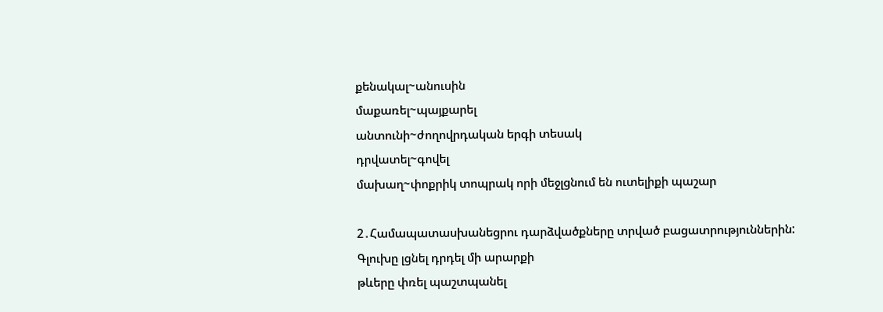քենակալ~անուսին
մաքառել~պայքարել
անտունի~ժողովրդական երգի տեսակ
դրվատել~գովել
մախաղ~փոքրիկ տոպրակ որի մեջլցնում են ուտելիքի պաշար

2․Համապատասխանեցրու դարձվածքները տրված բացատրություններին:
Գլուխը լցնել դրդել մի արարքի
թևերը փռել պաշտպանել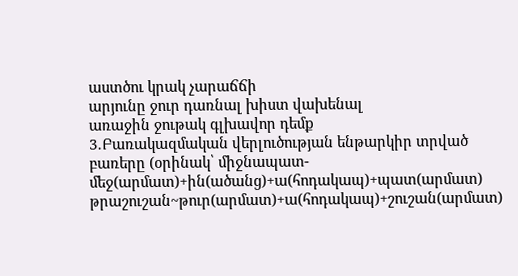աստծու կրակ չարաճճի
արյունը ջուր դառնալ խիստ վախենալ
առաջին ջութակ գլխավոր դեմք
3․Բառակազմական վերլուծության ենթարկիր տրված բառերը (օրինակ՝ միջնապատ-մեջ(արմատ)+ին(ածանց)+ա(հոդակապ)+պատ(արմատ)
թրաշուշան~թուր(արմատ)+ա(հոդակապ)+շուշան(արմատ)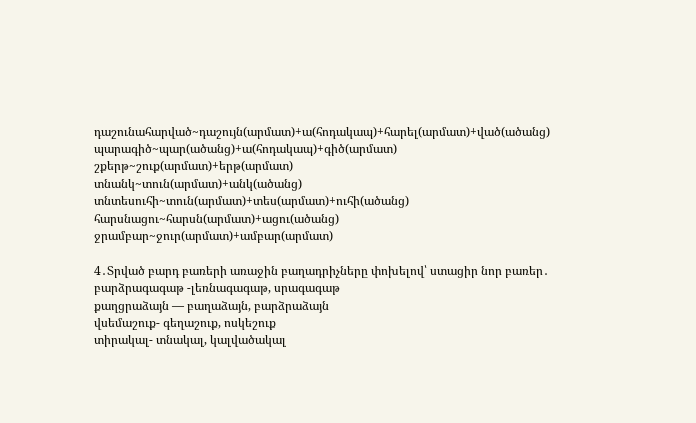դաշունահարված~դաշույն(արմատ)+ա(հոդակապ)+հարել(արմատ)+ված(ածանց)
պարագիծ~պար(ածանց)+ա(հոդակապ)+գիծ(արմատ)
շքերթ~շուք(արմատ)+երթ(արմատ)
տնանկ~տուն(արմատ)+անկ(ածանց)
տնտեսուհի~տուն(արմատ)+տես(արմատ)+ուհի(ածանց)
հարսնացու~հարսն(արմատ)+ացու(ածանց)
ջրամբար~ջուր(արմատ)+ամբար(արմատ)

4․Տրված բարդ բառերի առաջին բաղադրիչները փոխելով՝ ստացիր նոր բառեր․
բարձրագագաթ -լեռնագագաթ, սրագագաթ
քաղցրաձայն — բաղաձայն, բարձրաձայն
վսեմաշուք- գեղաշուք, ոսկեշուք
տիրակալ- տնակալ, կալվածակալ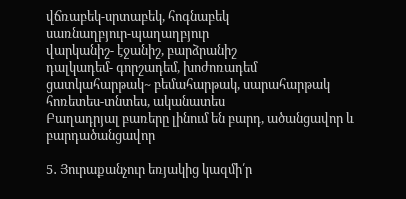վճռաբեկ-սրտաբեկ, հոգնաբեկ
սառնաղբյուր-պաղաղբյուր
վարկանիշ- էջանիշ, բարձրանիշ
դալկադեմ- գորշադեմ, խոժոռադեմ
ցատկահարթակ~ բեմահարթակ, սարահարթակ
հոռետես-տնտես, ականատես
Բաղադրյալ բառերը լինում են բարդ, ածանցավոր և բարդածանցավոր

5․ Յուրաքանչուր եռյակից կազմի՛ր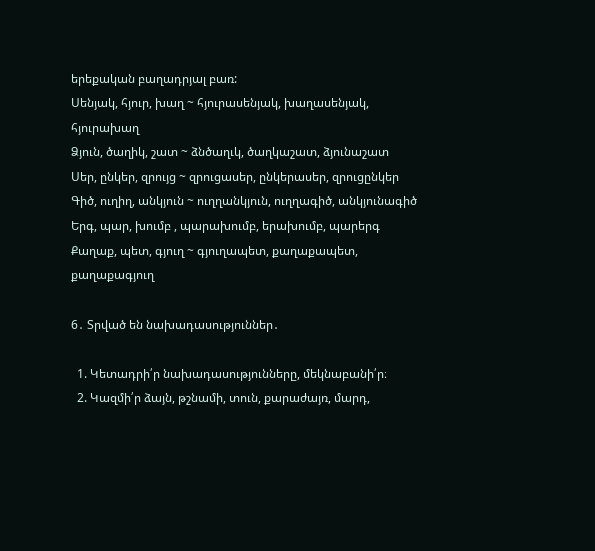երեքական բաղադրյալ բառ:
Սենյակ, հյուր, խաղ ~ հյուրասենյակ, խաղասենյակ, հյուրախաղ
Ձյուն, ծաղիկ, շատ ~ ձնծաղւկ, ծաղկաշատ, ձյունաշատ
Սեր, ընկեր, զրույց ~ զրուցասեր, ընկերասեր, զրուցընկեր
Գիծ, ուղիղ, անկյուն ~ ուղղանկյուն, ուղղագիծ, անկյունագիծ
Երգ, պար, խումբ , պարախումբ, երախումբ, պարերգ
Քաղաք, պետ, գյուղ ~ գյուղապետ, քաղաքապետ, քաղաքագյուղ

6․ Տրված են նախադասություններ․

  1. Կետադրի՛ր նախադասությունները, մեկնաբանի՛ր։
  2. Կազմի՛ր ձայն, թշնամի, տուն, քարաժայռ, մարդ,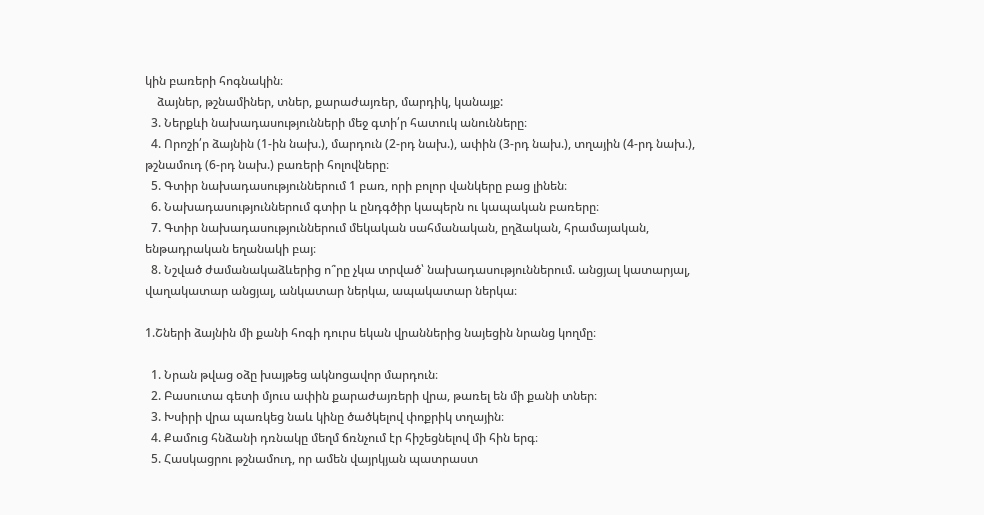կին բառերի հոգնակին։
    ձայներ, թշնամիներ, տներ, քարաժայռեր, մարդիկ, կանայք:
  3. Ներքևի նախադասությունների մեջ գտի՛ր հատուկ անունները։
  4. Որոշի՛ր ձայնին (1-ին նախ.), մարդուն (2-րդ նախ.), ափին (3-րդ նախ.), տղային (4-րդ նախ.), թշնամուդ (6-րդ նախ.) բառերի հոլովները։
  5. Գտիր նախադասություններում 1 բառ, որի բոլոր վանկերը բաց լինեն։
  6. Նախադասություններում գտիր և ընդգծիր կապերն ու կապական բառերը։
  7. Գտիր նախադասություններում մեկական սահմանական, ըղձական, հրամայական, ենթադրական եղանակի բայ։
  8. Նշված ժամանակաձևերից ո՞րը չկա տրված՝ նախադասություններում. անցյալ կատարյալ, վաղակատար անցյալ, անկատար ներկա, ապակատար ներկա։

1.Շների ձայնին մի քանի հոգի դուրս եկան վրաններից նայեցին նրանց կողմը։

  1. Նրան թվաց օձը խայթեց ակնոցավոր մարդուն։
  2. Բասուտա գետի մյուս ափին քարաժայռերի վրա, թառել են մի քանի տներ։
  3. Խսիրի վրա պառկեց նաև կինը ծածկելով փոքրիկ տղային։
  4. Քամուց հնձանի դռնակը մեղմ ճռնչում էր հիշեցնելով մի հին երգ։
  5. Հասկացրու թշնամուդ, որ ամեն վայրկյան պատրաստ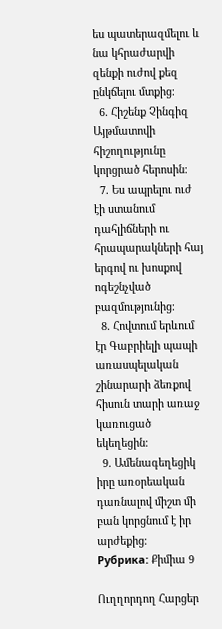ես պատերազմելու և նա կհրաժարվի զենքի ուժով քեզ ընկճելու մտքից։
  6. Հիշենք Չինգիզ Այթմատովի հիշողությունը կորցրած հերոսին։
  7. Ես ապրելու ուժ էի ստանում դահլիճների ու հրապարակների հայ երգով ու խոսքով ոգեշնչված բազմությունից։
  8. Հովտում երևում էր Գաբրիելի պապի առասպելական շինարարի ձեռքով հիսուն տարի առաջ կառուցած եկեղեցին։
  9. Ամենագեղեցիկ իրը առօրեական դառնալով միշտ մի բան կորցնում է իր արժեքից։
Рубрика: Քիմիա 9

Ուղղորդող Հարցեր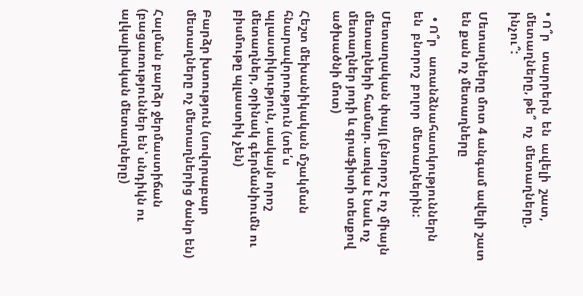• Ո՞ր   տարրերն  են  ավելի  շատ, մետաղները, թե՞  ոչ  մետաղները, ինչու՞:

Մետաղները մոտ 4 անգամ ավելի շատ են քան ոչ մետաղները

  • Ո՞ր   առանձնահատկություններն  են  բնորոշ  բոլոր  մետաղներին:

Մետաղական փայլ (բնորոշ է ոչ միայն մետաղների համար. առկա է նաև ոչ մետաղներ յոդի և գրաֆիտի տեսքով ածխածնի մոտ)

Հեշտ մեխանիկական մշակման հնարավորություն (տե՛ս պլաստիկություն, սակայն որոշ մետաղներ, օրինակ գերմանիումն ու բիսմութը պլաստիկ չեն)

Բարձր խտություն (սովորաբար մետաղները ոչ մետաղներից ծանր են)

Հալման բարձր ջերմաստիճան (բացառություններ են՝ սնդիկն ու ալկալիական մետաղները)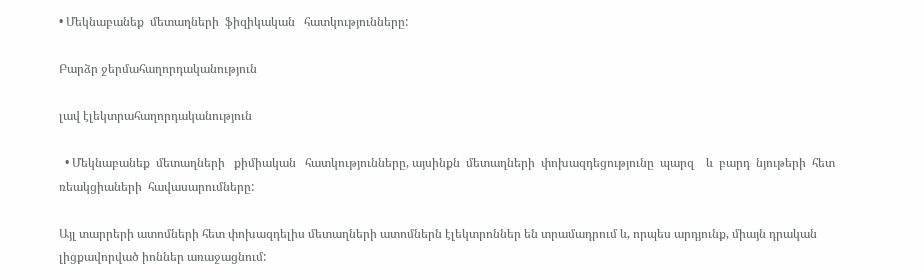• Մեկնաբանեք  մետաղների  ֆիզիկական   հատկությունները:

Բարձր ջերմահաղորդականություն

լավ էլեկտրահաղորդականություն

  • Մեկնաբանեք  մետաղների   քիմիական   հատկությունները, այսինքն  մետաղների  փոխազդեցությունը  պարզ    և  բարդ  նյութերի  հետ  ռեակցիաների  հավասարումները:

Այլ տարրերի ատոմների հետ փոխազդելիս մետաղների ատոմներն էլեկտրոններ են տրամադրում և, որպես արդյունք, միայն դրական լիցքավորված իոններ առաջացնում: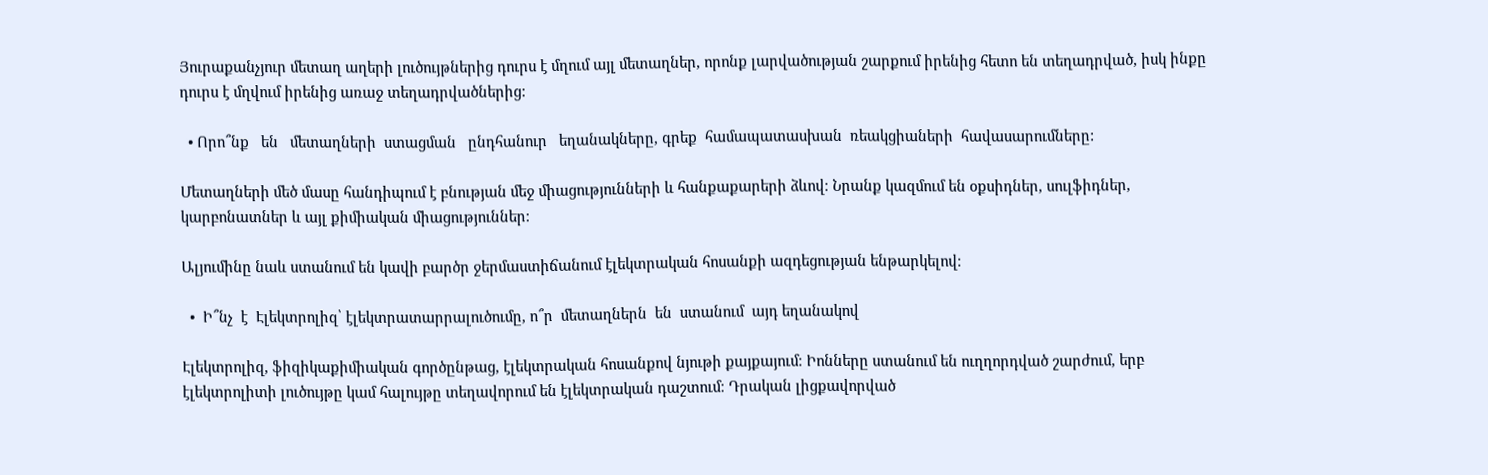Յուրաքանչյուր մետաղ աղերի լուծույթներից դուրս է մղում այլ մետաղներ, որոնք լարվածության շարքում իրենից հետո են տեղադրված, իսկ ինքը դուրս է մղվում իրենից առաջ տեղադրվածներից:

  • Որո՞նք   են   մետաղների  ստացման   ընդհանուր   եղանակները, գրեք  համապատասխան  ռեակցիաների  հավասարումները:

Մետաղների մեծ մասը հանդիպում է բնության մեջ միացությունների և հանքաքարերի ձևով։ Նրանք կազմում են օքսիդներ, սուլֆիդներ, կարբոնատներ և այլ քիմիական միացություններ։

Ալյումինը նաև ստանում են կավի բարծր ջերմաստիճանում էլեկտրական հոսանքի ազդեցության ենթարկելով։

  •  Ի՞նչ  է  Էլեկտրոլիզ՝ էլեկտրատարրալուծումը, ո՞ր  մետաղներն  են  ստանում  այդ եղանակով

Էլեկտրոլիզ, ֆիզիկաքիմիական գործընթաց, էլեկտրական հոսանքով նյութի քայքայում։ Իոնները ստանում են ուղղորդված շարժում, երբ էլեկտրոլիտի լուծույթը կամ հալույթը տեղավորում են էլեկտրական դաշտում։ Դրական լիցքավորված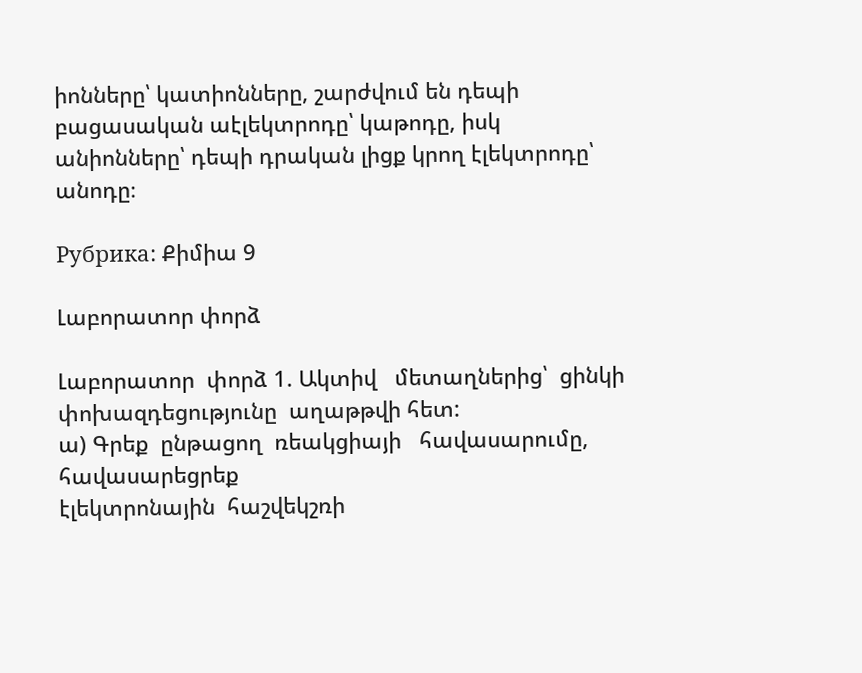իոնները՝ կատիոնները, շարժվում են դեպի բացասական աէլեկտրոդը՝ կաթոդը, իսկ անիոնները՝ դեպի դրական լիցք կրող էլեկտրոդը՝ անոդը։

Рубрика: Քիմիա 9

Լաբորատոր փորձ

Լաբորատոր  փորձ 1. Ակտիվ   մետաղներից՝  ցինկի   փոխազդեցությունը  աղաթթվի հետ:
ա) Գրեք  ընթացող  ռեակցիայի   հավասարումը, հավասարեցրեք
էլեկտրոնային  հաշվեկշռի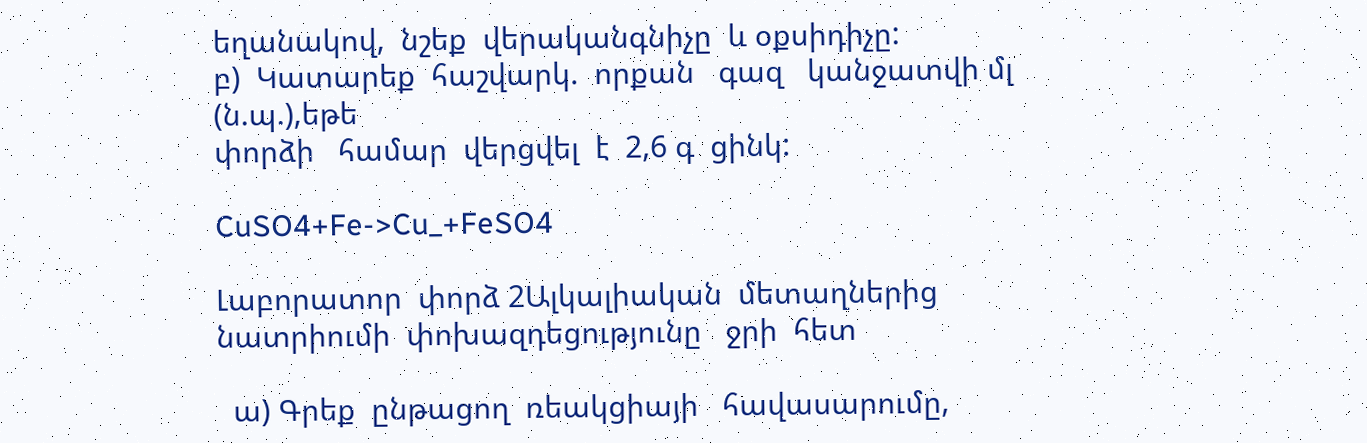եղանակով,  նշեք  վերականգնիչը  և օքսիդիչը:
բ)  Կատարեք  հաշվարկ.  որքան   գազ   կանջատվի մլ (ն.պ.),եթե
փորձի   համար  վերցվել  է  2,6 գ  ցինկ:

CuSO4+Fe->Cu_+FeSO4

Լաբորատոր  փորձ 2Ալկալիական  մետաղներից   նատրիումի  փոխազդեցությունը   ջրի  հետ

  ա) Գրեք  ընթացող  ռեակցիայի   հավասարումը,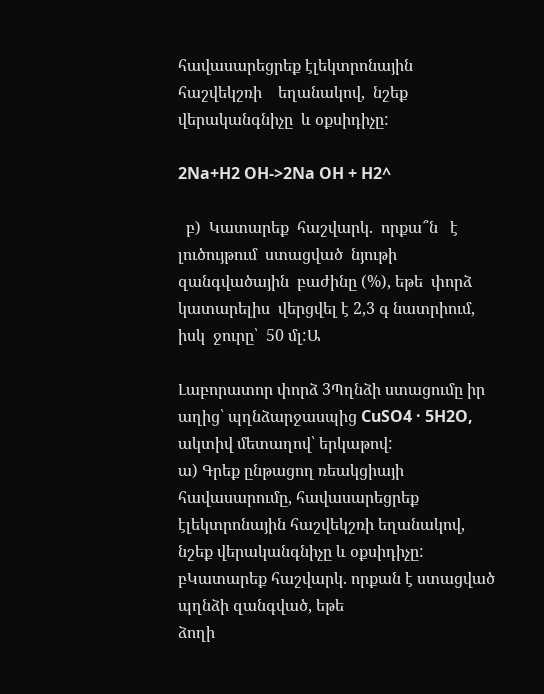հավասարեցրեք էլեկտրոնային  հաշվեկշռի    եղանակով,  նշեք  վերականգնիչը  և օքսիդիչը:

2Na+H2 OH->2Na OH + H2^

  բ)  Կատարեք  հաշվարկ.  որքա՞ն   է  լուծույթում  ստացված  նյութի  զանգվածային  բաժինը (%), եթե  փորձ  կատարելիս  վերցվել է 2,3 գ նատրիում, իսկ  ջուրը՝  50 մլ:Ա

Լաբորատոր փորձ 3Պղնձի ստացումը իր աղից՝ պղնձարջասպից CuSO4 · 5H2O, ակտիվ մետաղով՝ երկաթով:
ա) Գրեք ընթացող ռեակցիայի հավասարումը, հավասարեցրեք
էլեկտրոնային հաշվեկշռի եղանակով, նշեք վերականգնիչը և օքսիդիչը:
բԿատարեք հաշվարկ. որքան է ստացված պղնձի զանգված, եթե
ձողի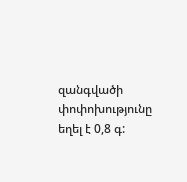զանգվածի փոփոխությունը եղել է 0,8 գ: